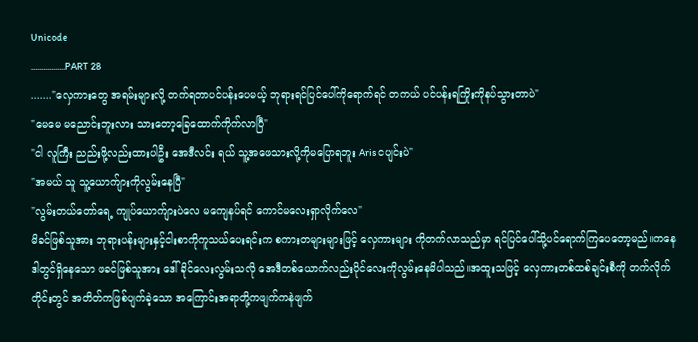Unicode
.................PART 28
......."လှေကားတွေ အရမ်းများလို့ တက်ရတာပင်ပန်းပေမယ့် ဘုရားရင်ပြင်ပေါ်ကိုရောက်ရင် တကယ် ပင်ပန်းရကြိုးကိုနပ်သွားတာပဲ"
"မေမေ မညောင်းဘူးလား သားတော့ခြေထောက်ကိုက်လာပြီ"
"ငါ လူကြီး ညည်းဖို့လည်းထားပါဦး အေဒီလင်း ရယ် သူ့အဖေသားလို့ကိုမပြောရဘူး Aris ငပျင်းပဲ"
"အမယ် သူ သူ့ယောက်ျားကိုလွမ်းနေပြီ"
"လွမ်းတယ်တော်ရေ့ ကျုပ်ယောက်ျားပဲလေ မကျေနပ်ရင် ကောင်မလေးရှာလိုက်လေ"
မိခင်ဖြစ်သူအား ဘုရားပန်းများနှင့်ငါးစာကိုကူသယ်ပေးရင်းက စကားတများများဖြင့် လှေကားများ ကိုတက်လာသည်မှာ ရင်ပြင်ပေါ်သို့ပင်ရောက်ကြပေတော့မည်။ကနေဒါတွင်ရှိနေသော ဖခင်ဖြစ်သူအား ဒေါ်ခိုင်လေးလွမ်းသလို အေဒီတစ်ယောက်လည်းပိုင်လေးကိုလွမ်းနေမိပါသည်။အထူးသဖြင့် လှေကားတစ်ထစ်ချင်းစီကို တက်လိုက်တိုင်းတွင် အတိတ်ကဖြစ်ပျက်ခဲ့သော အကြောင်းအရာတို့ကဖျက်ကနဲဖျက်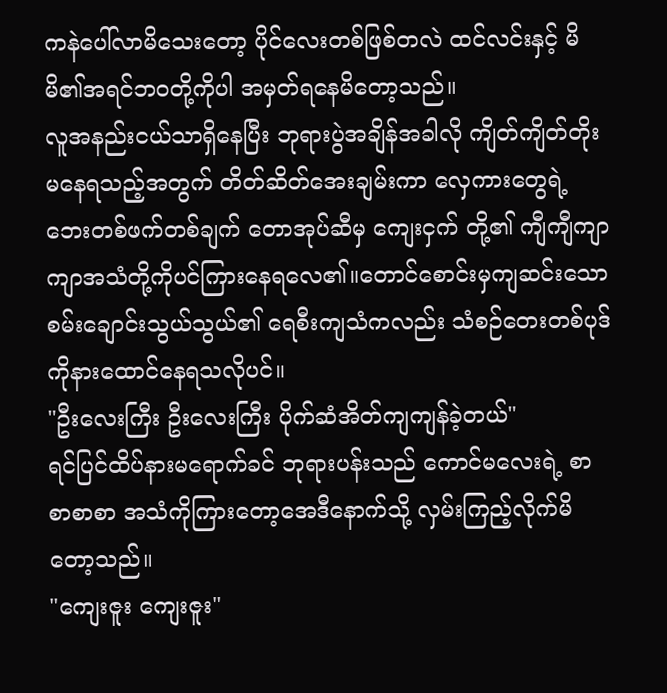ကနဲပေါ်လာမိသေးတော့ ပိုင်လေးတစ်ဖြစ်တလဲ ထင်လင်းနှင့် မိမိ၏အရင်ဘ၀တို့ကိုပါ အမှတ်ရနေမိတော့သည်။
လူအနည်းငယ်သာရှိနေပြီး ဘုရားပွဲအချိန်အခါလို ကျိတ်ကျိတ်တိုးမနေရသည့်အတွက် တိတ်ဆိတ်အေးချမ်းကာ လှေကားတွေရဲ့ဘေးတစ်ဖက်တစ်ချက် တောအုပ်ဆီမှ ကျေးငှက် တို့၏ ကျီကျီကျာကျာအသံတို့ကိုပင်ကြားနေရလေ၏။တောင်စောင်းမှကျဆင်းသော စမ်းချောင်းသွယ်သွယ်၏ ရေစီးကျသံကလည်း သံစဉ်တေးတစ်ပုဒ်ကိုနားထောင်နေရသလိုပင်။
"ဦးလေးကြီး ဦးလေးကြီး ပိုက်ဆံအိတ်ကျကျန်ခဲ့တယ်"
ရင်ပြင်ထိပ်နားမရောက်ခင် ဘုရားပန်းသည် ကောင်မလေးရဲ့ စာစာစာစာ အသံကိုကြားတော့အေဒီနောက်သို့ လှမ်းကြည့်လိုက်မိတော့သည်။
"ကျေးဇူး ကျေးဇူး"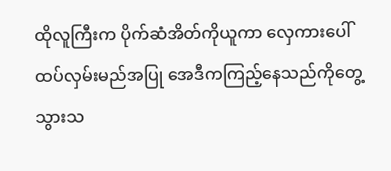ထိုလူကြီးက ပိုက်ဆံအိတ်ကိုယူကာ လှေကားပေါ်ထပ်လှမ်းမည်အပြု အေဒီကကြည့်နေသည်ကိုတွေ့သွားသ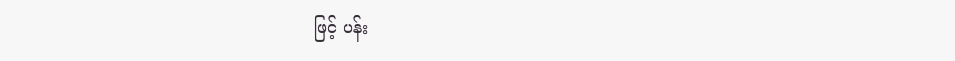ဖြင့် ပန်း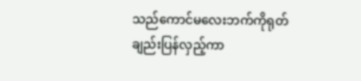သည်ကောင်မလေးဘက်ကိုရုတ်ချည်းပြန်လှည့်ကာ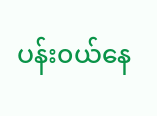ပန်း၀ယ်နေ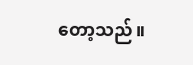တော့သည်။